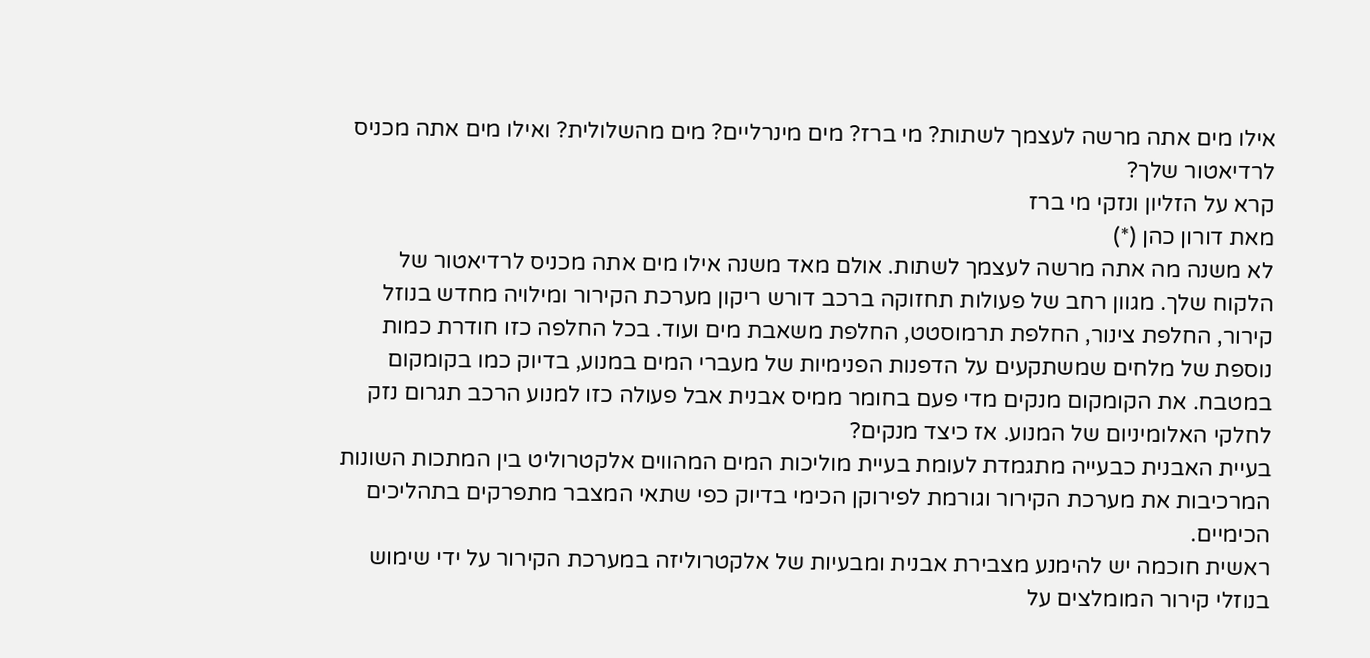אילו מים אתה מרשה לעצמך לשתות? מי ברז? מים מינרליים? מים מהשלולית? ואילו מים אתה מכניס לרדיאטור שלך?
קרא על הזליון ונזקי מי ברז
מאת דורון כהן (*)
לא משנה מה אתה מרשה לעצמך לשתות. אולם מאד משנה אילו מים אתה מכניס לרדיאטור של הלקוח שלך. מגוון רחב של פעולות תחזוקה ברכב דורש ריקון מערכת הקירור ומילויה מחדש בנוזל קירור, החלפת צינור, החלפת תרמוסטט, החלפת משאבת מים ועוד. בכל החלפה כזו חודרת כמות נוספת של מלחים שמשתקעים על הדפנות הפנימיות של מעברי המים במנוע, בדיוק כמו בקומקום במטבח. את הקומקום מנקים מדי פעם בחומר ממיס אבנית אבל פעולה כזו למנוע הרכב תגרום נזק לחלקי האלומיניום של המנוע. אז כיצד מנקים?
בעיית האבנית כבעייה מתגמדת לעומת בעיית מוליכות המים המהווים אלקטרוליט בין המתכות השונות המרכיבות את מערכת הקירור וגורמת לפירוקן הכימי בדיוק כפי שתאי המצבר מתפרקים בתהליכים הכימיים.
ראשית חוכמה יש להימנע מצבירת אבנית ומבעיות של אלקטרוליזה במערכת הקירור על ידי שימוש בנוזלי קירור המומלצים על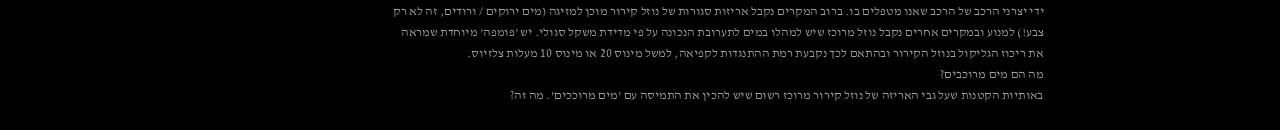ידי יצרני הרכב של הרכב שאנו מטפלים בו. ברוב המקרים נקבל אריזות סגורות של נוזל קירור מוכן למזיגה (מים ירוקים / ורודים, זה לא רק צבע!) למנוע ובמקרים אחרים נקבל נוזל מרוכז שיש למהלו במים לתערובת הנכונה על פי מדידת משקל סגולי. יש 'פומפה' מיוחדת שמראה את ריכוז הגליקול בנוזל הקירור ובהתאם לכך נקבעת רמת ההתנגדות לקפיאה, למשל מינוס 20 או מינוס 10 מעלות צלזיוס.
מה הם מים מרוכבים?
באותיות הקטנות שעל גבי האריזה של נוזל קירור מרוכז רשום שיש להכין את התמיסה עם 'מים מרוככים'. מה זה?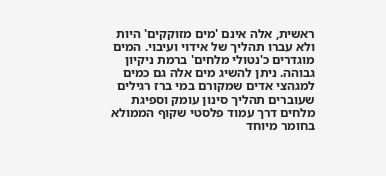ראשית, אלה אינם 'מים מזוקקים' היות ולא עברו תהליך של אידוי ועיבוי. המים מוגדרים כ'נטולי מלחים' ברמת ניקיון גבוהה. ניתן להשיג מים אלה גם כמים למגהצי אדים שמקורם במי ברז רגילים שעוברים תהליך סינון עומק וספיגת מלחים דרך עמוד פלסטי שקוף הממולא בחומר מיוחד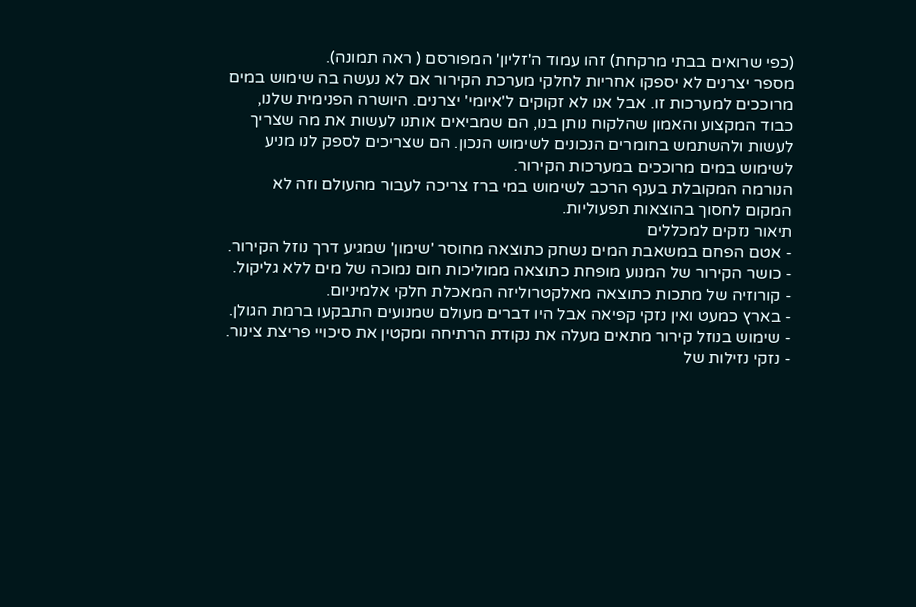(כפי שרואים בבתי מרקחת) זהו עמוד ה'זליון' המפורסם ( ראה תמונה).
מספר יצרנים לא יספקו אחריות לחלקי מערכת הקירור אם לא נעשה בה שימוש במים מרוככים למערכות זו. אבל אנו לא זקוקים ל'איומי' יצרנים. היושרה הפנימית שלנו, כבוד המקצוע והאמון שהלקוח נותן בנו, הם שמביאים אותנו לעשות את מה שצריך לעשות ולהשתמש בחומרים הנכונים לשימוש הנכון. הם שצריכים לספק לנו מניע לשימוש במים מרוככים במערכות הקירור.
הנורמה המקובלת בענף הרכב לשימוש במי ברז צריכה לעבור מהעולם וזה לא המקום לחסוך בהוצאות תפעוליות.
תיאור נזקים למכללים
- אטם הפחם במשאבת המים נשחק כתוצאה מחוסר 'שימון' שמגיע דרך נוזל הקירור.
- כושר הקירור של המנוע מופחת כתוצאה ממוליכות חום נמוכה של מים ללא גליקול.
- קורוזיה של מתכות כתוצאה מאלקטרוליזה המאכלת חלקי אלמיניום.
- בארץ כמעט ואין נזקי קפיאה אבל היו דברים מעולם שמנועים התבקעו ברמת הגולן.
- שימוש בנוזל קירור מתאים מעלה את נקודת הרתיחה ומקטין את סיכויי פריצת צינור.
- נזקי נזילות של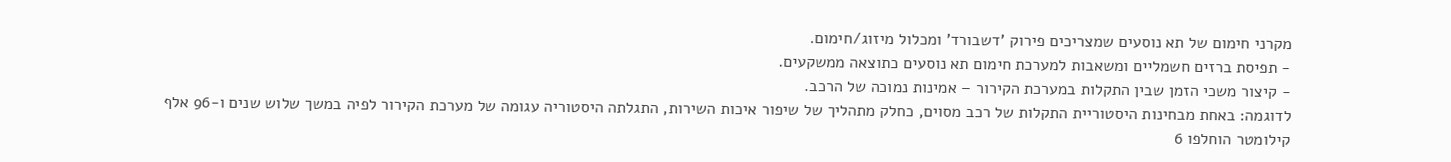מקרני חימום של תא נוסעים שמצריכים פירוק 'דשבורד' ומכלול מיזוג/חימום.
- תפיסת ברזים חשמליים ומשאבות למערכת חימום תא נוסעים כתוצאה ממשקעים.
- קיצור משכי הזמן שבין התקלות במערכת הקירור – אמינות נמוכה של הרכב.
לדוגמה: באחת מבחינות היסטוריית התקלות של רכב מסוים, כחלק מתהליך של שיפור איכות השירות, התגלתה היסטוריה עגומה של מערכת הקירור לפיה במשך שלוש שנים ו-96 אלף קילומטר הוחלפו 6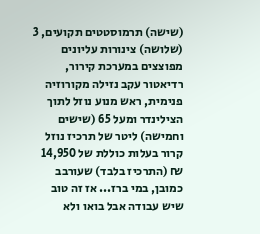(שישה) תרמוסטטים תקועים, 3 (שלושה) צינורות עליונים מפוצצים במערכת קירור, רדיאטור עקב נזילה מקורוזיה פנימית, ראש מנוע נוזל לתוך הצילינדר ומעל 65 (שישים וחמישה) ליטר של תרכיז נוזל קרור בעלות כוללת של 14,950 ₪ (התרכיז בלבד) שעורבב כמובן, במי ברז... אז זה טוב שיש עבודה אבל בואו ולא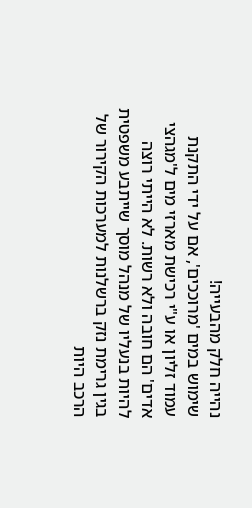נהייה חלק מהבעייה!
שימוש במים 'מרוככים', אם על ידי התקנת עמוד זליון או ע"י רכישת מארזי מים ל'מגהצי אדים' הם חובה ולא רשות. לא הייתי רוצה להיות בנעליו של מנהל מוסך שייתבע משפטית בגין גרימת נזק ברשלנות למערכות הקירור של הרכב היות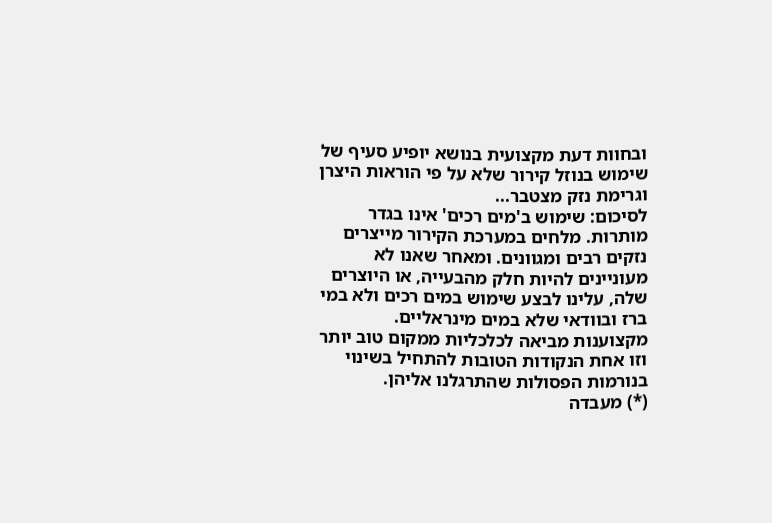ובחוות דעת מקצועית בנושא יופיע סעיף של שימוש בנוזל קירור שלא על פי הוראות היצרן וגרימת נזק מצטבר...
לסיכום: שימוש ב'מים רכים' אינו בגדר מותרות. מלחים במערכת הקירור מייצרים נזקים רבים ומגוונים. ומאחר שאנו לא מעוניינים להיות חלק מהבעייה, או היוצרים שלה, עלינו לבצע שימוש במים רכים ולא במי ברז ובוודאי שלא במים מינראליים. מקצוענות מביאה לכלכליות ממקום טוב יותר וזו אחת הנקודות הטובות להתחיל בשינוי בנורמות הפסולות שהתרגלנו אליהן.
(*) מעבדה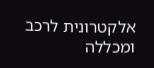אלקטרונית לרכב ומכללה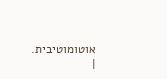אוטומוטיבית.
|